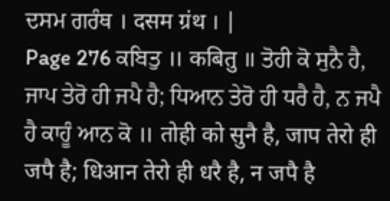ਦਸਮ ਗਰੰਥ । दसम ग्रंथ । |
Page 276 ਕਬਿਤੁ ॥ कबितु ॥ ਤੋਹੀ ਕੋ ਸੁਨੈ ਹੈ, ਜਾਪ ਤੇਰੋ ਹੀ ਜਪੈ ਹੈ; ਧਿਆਨ ਤੇਰੋ ਹੀ ਧਰੈ ਹੈ, ਨ ਜਪੈ ਹੈ ਕਾਹੂੰ ਆਨ ਕੋ ॥ तोही को सुनै है, जाप तेरो ही जपै है; धिआन तेरो ही धरै है, न जपै है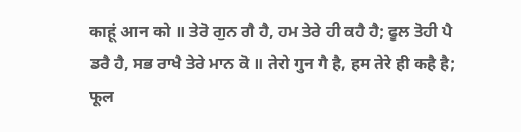काहूं आन को ॥ ਤੇਰੋ ਗੁਨ ਗੈ ਹੈ, ਹਮ ਤੇਰੇ ਹੀ ਕਹੈ ਹੈ; ਫੂਲ ਤੋਹੀ ਪੈ ਡਰੈ ਹੈ, ਸਭ ਰਾਖੈ ਤੇਰੇ ਮਾਨ ਕੋ ॥ तेरो गुन गै है, हम तेरे ही कहै है; फूल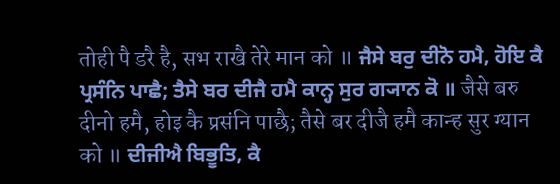तोही पै डरै है, सभ राखै तेरे मान को ॥ ਜੈਸੇ ਬਰੁ ਦੀਨੋ ਹਮੈ, ਹੋਇ ਕੈ ਪ੍ਰਸੰਨਿ ਪਾਛੈ; ਤੈਸੇ ਬਰ ਦੀਜੈ ਹਮੈ ਕਾਨ੍ਹ ਸੁਰ ਗ੍ਯਾਨ ਕੋ ॥ जैसे बरु दीनो हमै, होइ कै प्रसंनि पाछै; तैसे बर दीजै हमै कान्ह सुर ग्यान को ॥ ਦੀਜੀਐ ਬਿਭੂਤਿ, ਕੈ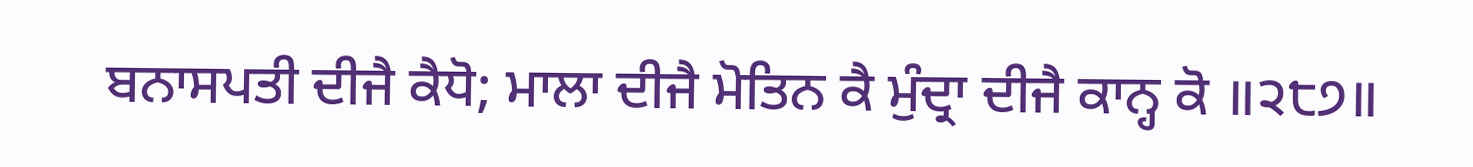ਬਨਾਸਪਤੀ ਦੀਜੈ ਕੈਧੋ; ਮਾਲਾ ਦੀਜੈ ਮੋਤਿਨ ਕੈ ਮੁੰਦ੍ਰਾ ਦੀਜੈ ਕਾਨ੍ਹ ਕੋ ॥੨੮੭॥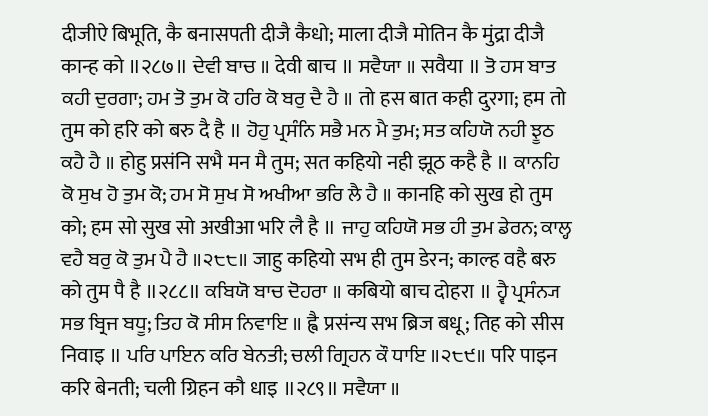दीजीऐ बिभूति, कै बनासपती दीजै कैधो; माला दीजै मोतिन कै मुंद्रा दीजै कान्ह को ॥२८७॥ ਦੇਵੀ ਬਾਚ ॥ देवी बाच ॥ ਸਵੈਯਾ ॥ सवैया ॥ ਤੋ ਹਸ ਬਾਤ ਕਹੀ ਦੁਰਗਾ; ਹਮ ਤੋ ਤੁਮ ਕੋ ਹਰਿ ਕੋ ਬਰੁ ਦੈ ਹੈ ॥ तो हस बात कही दुरगा; हम तो तुम को हरि को बरु दै है ॥ ਹੋਹੁ ਪ੍ਰਸੰਨਿ ਸਭੈ ਮਨ ਮੈ ਤੁਮ; ਸਤ ਕਹਿਯੋ ਨਹੀ ਝੂਠ ਕਹੈ ਹੈ ॥ होहु प्रसंनि सभै मन मै तुम; सत कहियो नही झूठ कहै है ॥ ਕਾਨਹਿ ਕੋ ਸੁਖ ਹੋ ਤੁਮ ਕੋ; ਹਮ ਸੋ ਸੁਖ ਸੋ ਅਖੀਆ ਭਰਿ ਲੈ ਹੈ ॥ कानहि को सुख हो तुम को; हम सो सुख सो अखीआ भरि लै है ॥ ਜਾਹੁ ਕਹਿਯੋ ਸਭ ਹੀ ਤੁਮ ਡੇਰਨ; ਕਾਲ੍ਹ ਵਹੈ ਬਰੁ ਕੋ ਤੁਮ ਪੈ ਹੈ ॥੨੮੮॥ जाहु कहियो सभ ही तुम डेरन; काल्ह वहै बरु को तुम पै है ॥२८८॥ ਕਬਿਯੋ ਬਾਚ ਦੋਹਰਾ ॥ कबियो बाच दोहरा ॥ ਹ੍ਵੈ ਪ੍ਰਸੰਨ੍ਯ ਸਭ ਬ੍ਰਿਜ ਬਧੂ; ਤਿਹ ਕੋ ਸੀਸ ਨਿਵਾਇ ॥ ह्वै प्रसंन्य सभ ब्रिज बधू; तिह को सीस निवाइ ॥ ਪਰਿ ਪਾਇਨ ਕਰਿ ਬੇਨਤੀ; ਚਲੀ ਗ੍ਰਿਹਨ ਕੌ ਧਾਇ ॥੨੮੯॥ परि पाइन करि बेनती; चली ग्रिहन कौ धाइ ॥२८९॥ ਸਵੈਯਾ ॥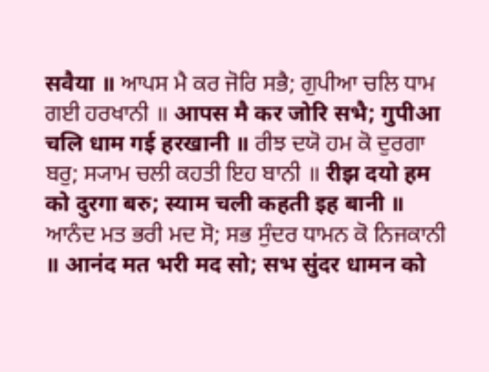सवैया ॥ ਆਪਸ ਮੈ ਕਰ ਜੋਰਿ ਸਭੈ; ਗੁਪੀਆ ਚਲਿ ਧਾਮ ਗਈ ਹਰਖਾਨੀ ॥ आपस मै कर जोरि सभै; गुपीआ चलि धाम गई हरखानी ॥ ਰੀਝ ਦਯੋ ਹਮ ਕੋ ਦੁਰਗਾ ਬਰੁ; ਸ੍ਯਾਮ ਚਲੀ ਕਹਤੀ ਇਹ ਬਾਨੀ ॥ रीझ दयो हम को दुरगा बरु; स्याम चली कहती इह बानी ॥ ਆਨੰਦ ਮਤ ਭਰੀ ਮਦ ਸੋ; ਸਭ ਸੁੰਦਰ ਧਾਮਨ ਕੋ ਨਿਜਕਾਨੀ ॥ आनंद मत भरी मद सो; सभ सुंदर धामन को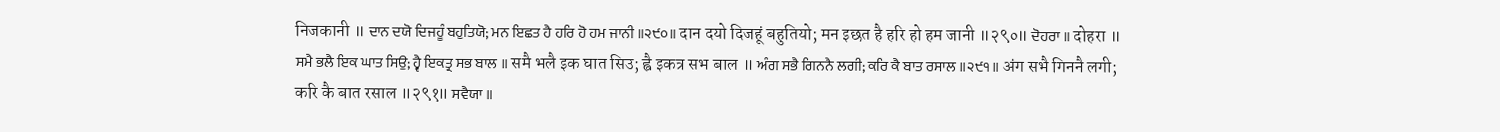निजकानी ॥ ਦਾਨ ਦਯੋ ਦਿਜਹੂੰ ਬਹੁਤਿਯੋ; ਮਨ ਇਛਤ ਹੈ ਹਰਿ ਹੋ ਹਮ ਜਾਨੀ ॥੨੯੦॥ दान दयो दिजहूं बहुतियो; मन इछत है हरि हो हम जानी ॥२९०॥ ਦੋਹਰਾ ॥ दोहरा ॥ ਸਮੈ ਭਲੈ ਇਕ ਘਾਤ ਸਿਉ; ਹ੍ਵੈ ਇਕਤ੍ਰ ਸਭ ਬਾਲ ॥ समै भलै इक घात सिउ; ह्वै इकत्र सभ बाल ॥ ਅੰਗ ਸਭੈ ਗਿਨਨੈ ਲਗੀ; ਕਰਿ ਕੈ ਬਾਤ ਰਸਾਲ ॥੨੯੧॥ अंग सभै गिननै लगी; करि कै बात रसाल ॥२९१॥ ਸਵੈਯਾ ॥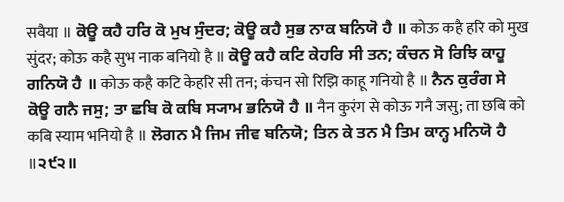सवैया ॥ ਕੋਊ ਕਹੈ ਹਰਿ ਕੋ ਮੁਖ ਸੁੰਦਰ; ਕੋਊ ਕਹੈ ਸੁਭ ਨਾਕ ਬਨਿਯੋ ਹੈ ॥ कोऊ कहै हरि को मुख सुंदर; कोऊ कहै सुभ नाक बनियो है ॥ ਕੋਊ ਕਹੈ ਕਟਿ ਕੇਹਰਿ ਸੀ ਤਨ; ਕੰਚਨ ਸੋ ਰਿਝਿ ਕਾਹੂ ਗਨਿਯੋ ਹੈ ॥ कोऊ कहै कटि केहरि सी तन; कंचन सो रिझि काहू गनियो है ॥ ਨੈਨ ਕੁਰੰਗ ਸੇ ਕੋਊ ਗਨੈ ਜਸੁ; ਤਾ ਛਬਿ ਕੋ ਕਬਿ ਸ੍ਯਾਮ ਭਨਿਯੋ ਹੈ ॥ नैन कुरंग से कोऊ गनै जसु; ता छबि को कबि स्याम भनियो है ॥ ਲੋਗਨ ਮੈ ਜਿਮ ਜੀਵ ਬਨਿਯੋ; ਤਿਨ ਕੇ ਤਨ ਮੈ ਤਿਮ ਕਾਨ੍ਹ ਮਨਿਯੋ ਹੈ ॥੨੯੨॥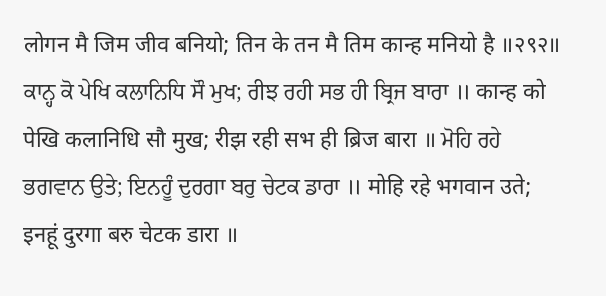लोगन मै जिम जीव बनियो; तिन के तन मै तिम कान्ह मनियो है ॥२९२॥ ਕਾਨ੍ਹ ਕੋ ਪੇਖਿ ਕਲਾਨਿਧਿ ਸੌ ਮੁਖ; ਰੀਝ ਰਹੀ ਸਭ ਹੀ ਬ੍ਰਿਜ ਬਾਰਾ ॥ कान्ह को पेखि कलानिधि सौ मुख; रीझ रही सभ ही ब्रिज बारा ॥ ਮੋਹਿ ਰਹੇ ਭਗਵਾਨ ਉਤੇ; ਇਨਹੂੰ ਦੁਰਗਾ ਬਰੁ ਚੇਟਕ ਡਾਰਾ ॥ मोहि रहे भगवान उते; इनहूं दुरगा बरु चेटक डारा ॥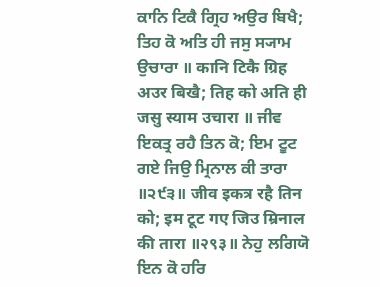ਕਾਨਿ ਟਿਕੈ ਗ੍ਰਿਹ ਅਉਰ ਬਿਖੈ; ਤਿਹ ਕੋ ਅਤਿ ਹੀ ਜਸੁ ਸ੍ਯਾਮ ਉਚਾਰਾ ॥ कानि टिकै ग्रिह अउर बिखै; तिह को अति ही जसु स्याम उचारा ॥ ਜੀਵ ਇਕਤ੍ਰ ਰਹੈ ਤਿਨ ਕੋ; ਇਮ ਟੂਟ ਗਏ ਜਿਉ ਮ੍ਰਿਨਾਲ ਕੀ ਤਾਰਾ ॥੨੯੩॥ जीव इकत्र रहै तिन को; इम टूट गए जिउ म्रिनाल की तारा ॥२९३॥ ਨੇਹੁ ਲਗਿਯੋ ਇਨ ਕੋ ਹਰਿ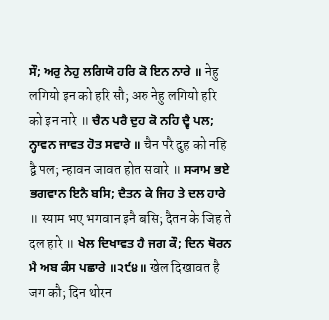ਸੌ; ਅਰੁ ਨੇਹੁ ਲਗਿਯੋ ਹਰਿ ਕੋ ਇਨ ਨਾਰੇ ॥ नेहु लगियो इन को हरि सौ; अरु नेहु लगियो हरि को इन नारे ॥ ਚੈਨ ਪਰੈ ਦੁਹ ਕੋ ਨਹਿ ਦ੍ਵੈ ਪਲ; ਨ੍ਹਾਵਨ ਜਾਵਤ ਹੋਤ ਸਵਾਰੇ ॥ चैन परै दुह को नहि द्वै पल; न्हावन जावत होत सवारे ॥ ਸ੍ਯਾਮ ਭਏ ਭਗਵਾਨ ਇਨੈ ਬਸਿ; ਦੈਤਨ ਕੇ ਜਿਹ ਤੇ ਦਲ ਹਾਰੇ ॥ स्याम भए भगवान इनै बसि; दैतन के जिह ते दल हारे ॥ ਖੇਲ ਦਿਖਾਵਤ ਹੈ ਜਗ ਕੌ; ਦਿਨ ਥੋਰਨ ਮੈ ਅਬ ਕੰਸ ਪਛਾਰੇ ॥੨੯੪॥ खेल दिखावत है जग कौ; दिन थोरन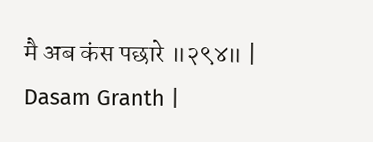मै अब कंस पछारे ॥२९४॥ |
Dasam Granth |